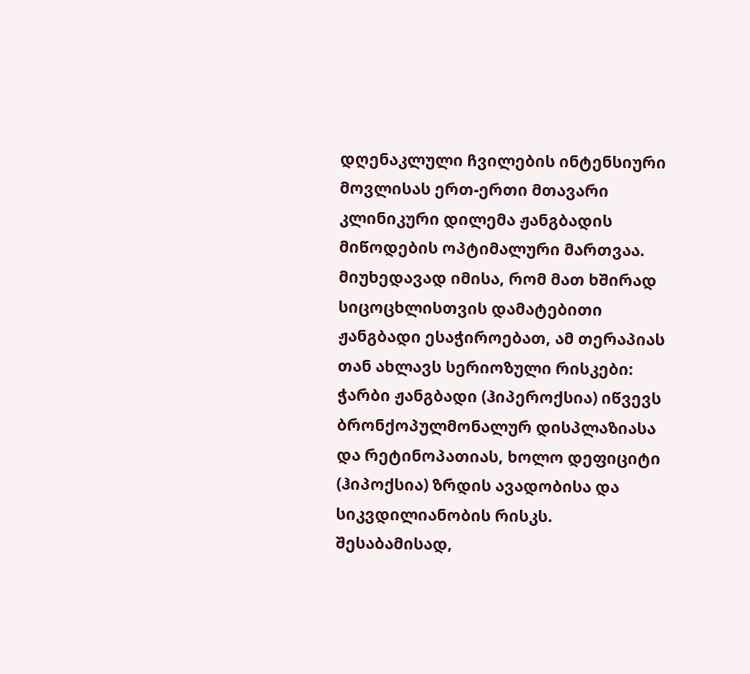დღენაკლული ჩვილების ინტენსიური მოვლისას ერთ-ერთი მთავარი კლინიკური დილემა ჟანგბადის მიწოდების ოპტიმალური მართვაა. მიუხედავად იმისა, რომ მათ ხშირად სიცოცხლისთვის დამატებითი ჟანგბადი ესაჭიროებათ, ამ თერაპიას თან ახლავს სერიოზული რისკები: ჭარბი ჟანგბადი (ჰიპეროქსია) იწვევს ბრონქოპულმონალურ დისპლაზიასა და რეტინოპათიას, ხოლო დეფიციტი (ჰიპოქსია) ზრდის ავადობისა და სიკვდილიანობის რისკს. შესაბამისად,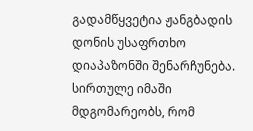გადამწყვეტია ჟანგბადის დონის უსაფრთხო დიაპაზონში შენარჩუნება.
სირთულე იმაში მდგომარეობს, რომ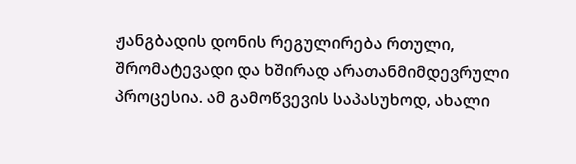ჟანგბადის დონის რეგულირება რთული, შრომატევადი და ხშირად არათანმიმდევრული პროცესია. ამ გამოწვევის საპასუხოდ, ახალი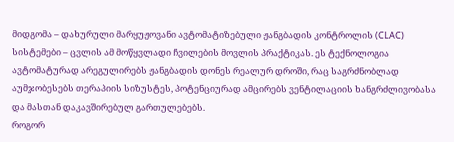მიდგომა – დახურული მარყუჟოვანი ავტომატიზებული ჟანგბადის კონტროლის (CLAC) სისტემები – ცვლის ამ მოწყვლადი ჩვილების მოვლის პრაქტიკას. ეს ტექნოლოგია ავტომატურად არეგულირებს ჟანგბადის დონეს რეალურ დროში, რაც საგრძნობლად აუმჯობესებს თერაპიის სიზუსტეს, პოტენციურად ამცირებს ვენტილაციის ხანგრძლივობასა და მასთან დაკავშირებულ გართულებებს.
როგორ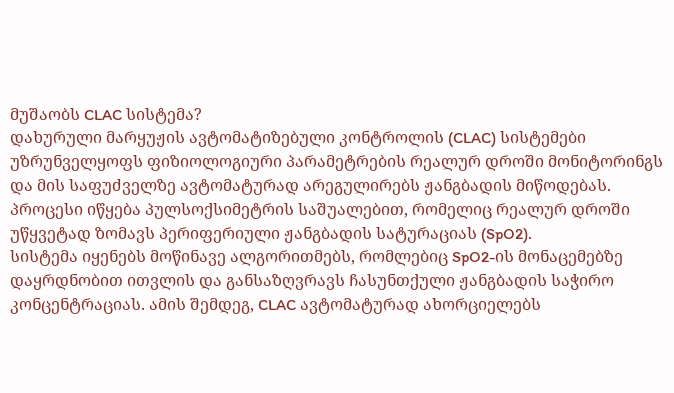მუშაობს CLAC სისტემა?
დახურული მარყუჟის ავტომატიზებული კონტროლის (CLAC) სისტემები უზრუნველყოფს ფიზიოლოგიური პარამეტრების რეალურ დროში მონიტორინგს და მის საფუძველზე ავტომატურად არეგულირებს ჟანგბადის მიწოდებას. პროცესი იწყება პულსოქსიმეტრის საშუალებით, რომელიც რეალურ დროში უწყვეტად ზომავს პერიფერიული ჟანგბადის სატურაციას (SpO2).
სისტემა იყენებს მოწინავე ალგორითმებს, რომლებიც SpO2-ის მონაცემებზე დაყრდნობით ითვლის და განსაზღვრავს ჩასუნთქული ჟანგბადის საჭირო კონცენტრაციას. ამის შემდეგ, CLAC ავტომატურად ახორციელებს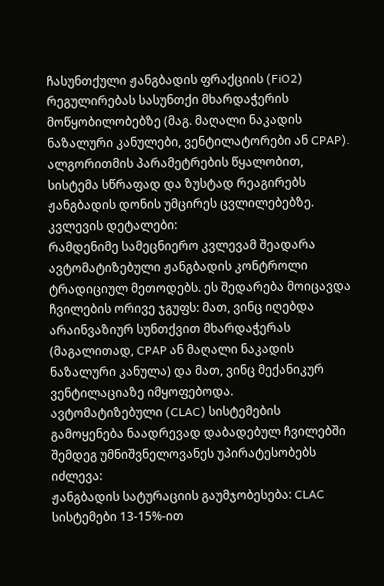ჩასუნთქული ჟანგბადის ფრაქციის (FiO2) რეგულირებას სასუნთქი მხარდაჭერის მოწყობილობებზე (მაგ. მაღალი ნაკადის ნაზალური კანულები, ვენტილატორები ან CPAP). ალგორითმის პარამეტრების წყალობით, სისტემა სწრაფად და ზუსტად რეაგირებს ჟანგბადის დონის უმცირეს ცვლილებებზე.
კვლევის დეტალები:
რამდენიმე სამეცნიერო კვლევამ შეადარა ავტომატიზებული ჟანგბადის კონტროლი ტრადიციულ მეთოდებს. ეს შედარება მოიცავდა ჩვილების ორივე ჯგუფს: მათ, ვინც იღებდა არაინვაზიურ სუნთქვით მხარდაჭერას (მაგალითად, CPAP ან მაღალი ნაკადის ნაზალური კანულა) და მათ, ვინც მექანიკურ ვენტილაციაზე იმყოფებოდა.
ავტომატიზებული (CLAC) სისტემების გამოყენება ნაადრევად დაბადებულ ჩვილებში შემდეგ უმნიშვნელოვანეს უპირატესობებს იძლევა:
ჟანგბადის სატურაციის გაუმჯობესება: CLAC სისტემები 13-15%-ით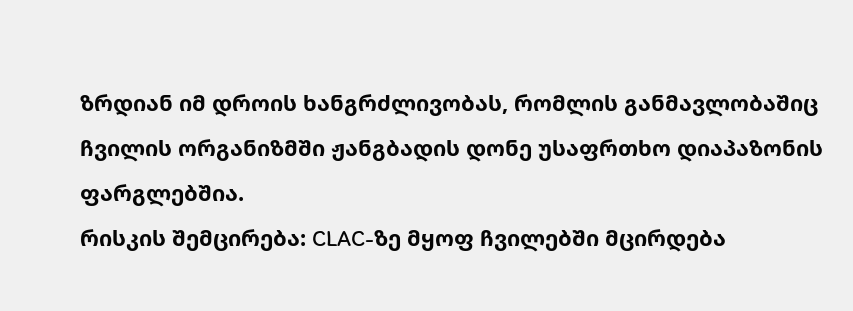ზრდიან იმ დროის ხანგრძლივობას, რომლის განმავლობაშიც ჩვილის ორგანიზმში ჟანგბადის დონე უსაფრთხო დიაპაზონის ფარგლებშია.
რისკის შემცირება: CLAC-ზე მყოფ ჩვილებში მცირდება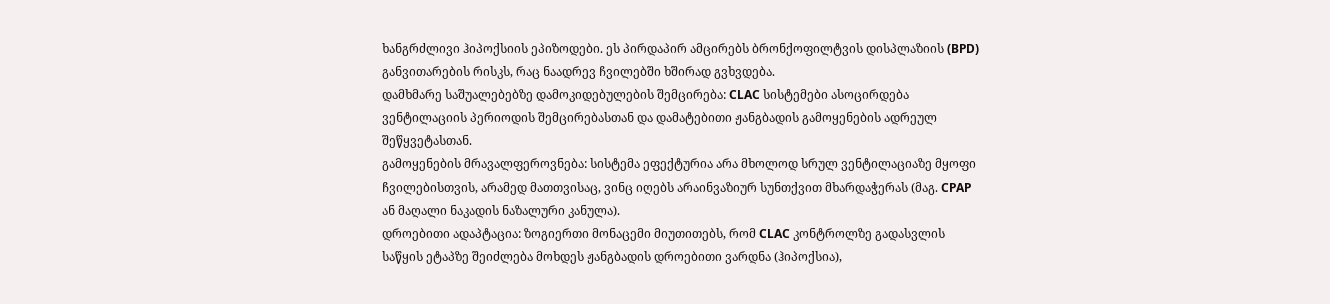ხანგრძლივი ჰიპოქსიის ეპიზოდები. ეს პირდაპირ ამცირებს ბრონქოფილტვის დისპლაზიის (BPD) განვითარების რისკს, რაც ნაადრევ ჩვილებში ხშირად გვხვდება.
დამხმარე საშუალებებზე დამოკიდებულების შემცირება: CLAC სისტემები ასოცირდება ვენტილაციის პერიოდის შემცირებასთან და დამატებითი ჟანგბადის გამოყენების ადრეულ შეწყვეტასთან.
გამოყენების მრავალფეროვნება: სისტემა ეფექტურია არა მხოლოდ სრულ ვენტილაციაზე მყოფი ჩვილებისთვის, არამედ მათთვისაც, ვინც იღებს არაინვაზიურ სუნთქვით მხარდაჭერას (მაგ. CPAP ან მაღალი ნაკადის ნაზალური კანულა).
დროებითი ადაპტაცია: ზოგიერთი მონაცემი მიუთითებს, რომ CLAC კონტროლზე გადასვლის საწყის ეტაპზე შეიძლება მოხდეს ჟანგბადის დროებითი ვარდნა (ჰიპოქსია),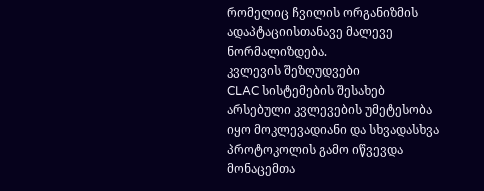რომელიც ჩვილის ორგანიზმის ადაპტაციისთანავე მალევე ნორმალიზდება.
კვლევის შეზღუდვები
CLAC სისტემების შესახებ არსებული კვლევების უმეტესობა იყო მოკლევადიანი და სხვადასხვა პროტოკოლის გამო იწვევდა მონაცემთა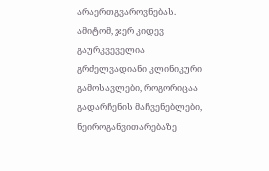არაერთგვაროვნებას. ამიტომ, ჯერ კიდევ გაურკვეველია გრძელვადიანი კლინიკური გამოსავლები, როგორიცაა გადარჩენის მაჩვენებლები, ნეიროგანვითარებაზე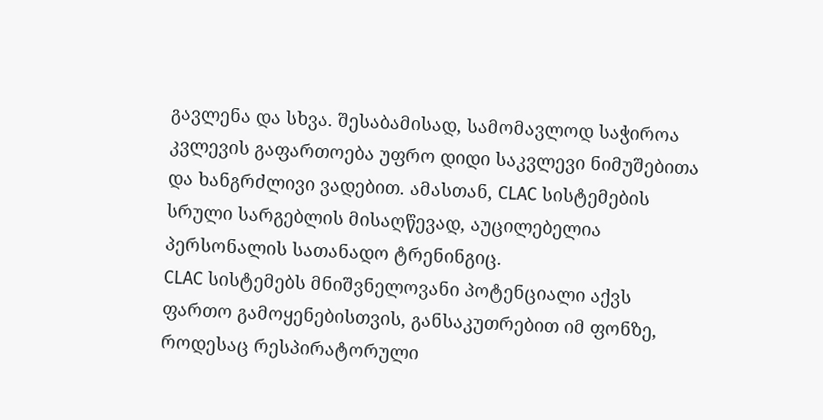გავლენა და სხვა. შესაბამისად, სამომავლოდ საჭიროა კვლევის გაფართოება უფრო დიდი საკვლევი ნიმუშებითა და ხანგრძლივი ვადებით. ამასთან, CLAC სისტემების სრული სარგებლის მისაღწევად, აუცილებელია პერსონალის სათანადო ტრენინგიც.
CLAC სისტემებს მნიშვნელოვანი პოტენციალი აქვს ფართო გამოყენებისთვის, განსაკუთრებით იმ ფონზე, როდესაც რესპირატორული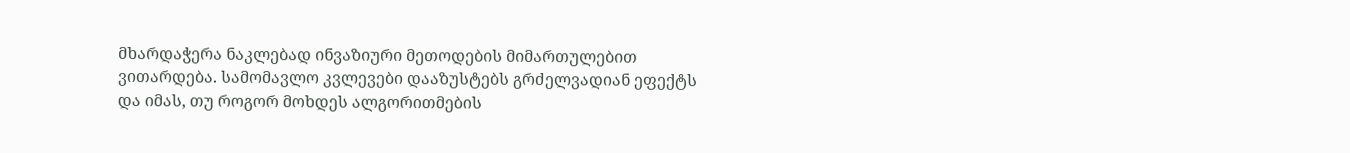მხარდაჭერა ნაკლებად ინვაზიური მეთოდების მიმართულებით ვითარდება. სამომავლო კვლევები დააზუსტებს გრძელვადიან ეფექტს და იმას, თუ როგორ მოხდეს ალგორითმების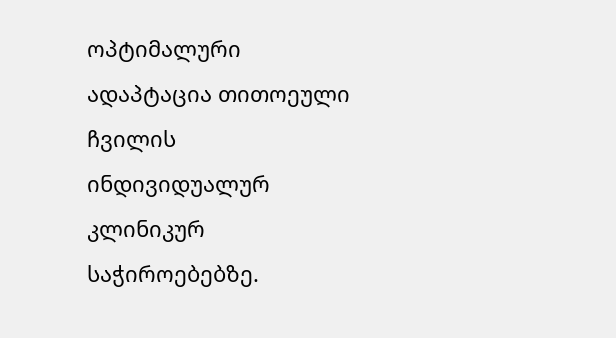ოპტიმალური ადაპტაცია თითოეული ჩვილის ინდივიდუალურ კლინიკურ საჭიროებებზე.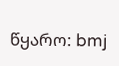წყარო: bmj